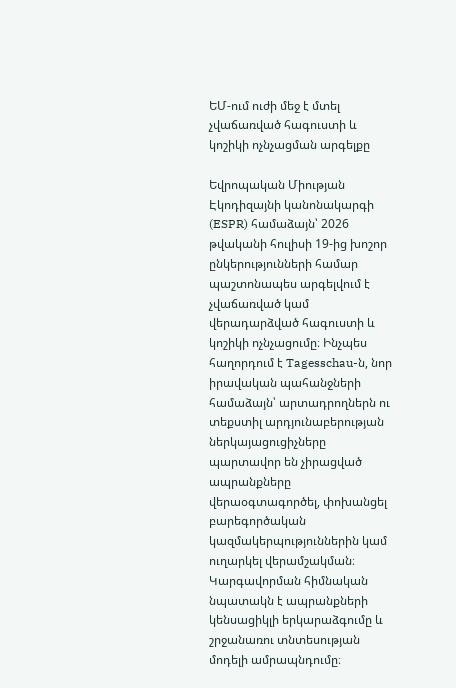ԵՄ-ում ուժի մեջ է մտել չվաճառված հագուստի և կոշիկի ոչնչացման արգելքը

Եվրոպական Միության Էկոդիզայնի կանոնակարգի (ESPR) համաձայն՝ 2026 թվականի հուլիսի 19-ից խոշոր ընկերությունների համար պաշտոնապես արգելվում է չվաճառված կամ վերադարձված հագուստի և կոշիկի ոչնչացումը։ Ինչպես հաղորդում է Tagesschau-ն, նոր իրավական պահանջների համաձայն՝ արտադրողներն ու տեքստիլ արդյունաբերության ներկայացուցիչները պարտավոր են չիրացված ապրանքները վերաօգտագործել, փոխանցել բարեգործական կազմակերպություններին կամ ուղարկել վերամշակման։ Կարգավորման հիմնական նպատակն է ապրանքների կենսացիկլի երկարաձգումը և շրջանառու տնտեսության մոդելի ամրապնդումը։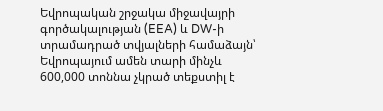Եվրոպական շրջակա միջավայրի գործակալության (EEA) և DW-ի տրամադրած տվյալների համաձայն՝ Եվրոպայում ամեն տարի մինչև 600,000 տոննա չկրած տեքստիլ է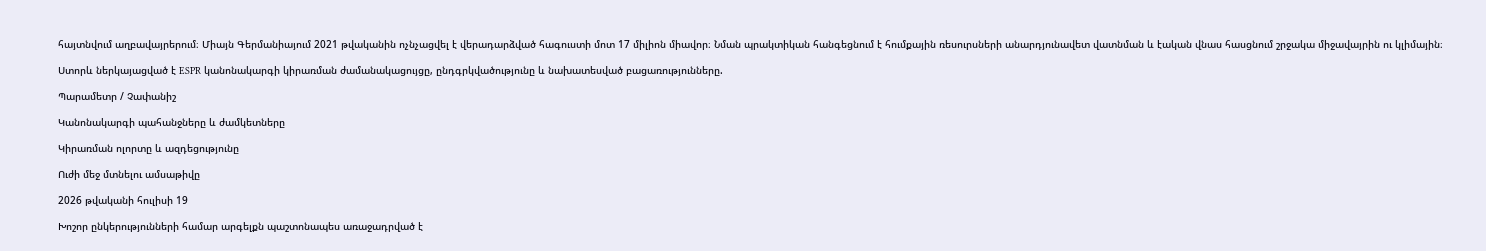հայտնվում աղբավայրերում։ Միայն Գերմանիայում 2021 թվականին ոչնչացվել է վերադարձված հագուստի մոտ 17 միլիոն միավոր։ Նման պրակտիկան հանգեցնում է հումքային ռեսուրսների անարդյունավետ վատնման և էական վնաս հասցնում շրջակա միջավայրին ու կլիմային։

Ստորև ներկայացված է ESPR կանոնակարգի կիրառման ժամանակացույցը, ընդգրկվածությունը և նախատեսված բացառությունները.

Պարամետր / Չափանիշ

Կանոնակարգի պահանջները և ժամկետները

Կիրառման ոլորտը և ազդեցությունը

Ուժի մեջ մտնելու ամսաթիվը

2026 թվականի հուլիսի 19

Խոշոր ընկերությունների համար արգելքն պաշտոնապես առաջադրված է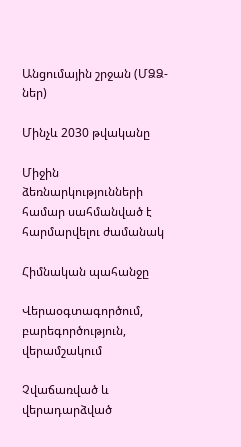Անցումային շրջան (ՄՁՁ-ներ)

Մինչև 2030 թվականը

Միջին ձեռնարկությունների համար սահմանված է հարմարվելու ժամանակ

Հիմնական պահանջը

Վերաօգտագործում, բարեգործություն, վերամշակում

Չվաճառված և վերադարձված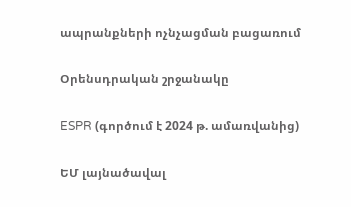ապրանքների ոչնչացման բացառում

Օրենսդրական շրջանակը

ESPR (գործում է 2024 թ. ամառվանից)

ԵՄ լայնածավալ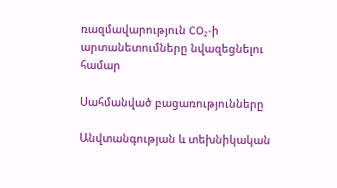ռազմավարություն CO₂-ի արտանետումները նվազեցնելու համար

Սահմանված բացառությունները

Անվտանգության և տեխնիկական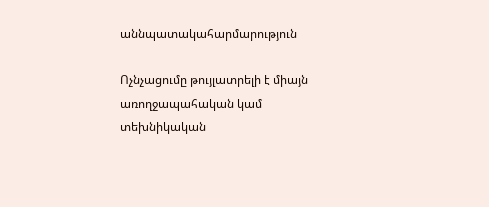աննպատակահարմարություն

Ոչնչացումը թույլատրելի է միայն առողջապահական կամ տեխնիկական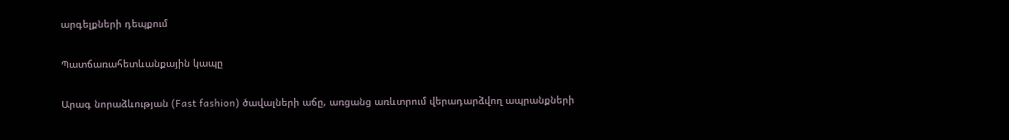արգելքների դեպքում

Պատճառահետևանքային կապը

Արագ նորաձևության (Fast fashion) ծավալների աճը, առցանց առևտրում վերադարձվող ապրանքների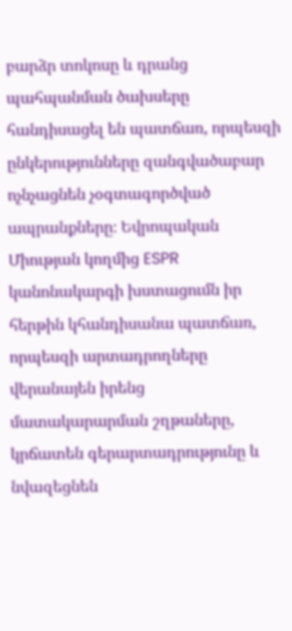բարձր տոկոսը և դրանց պահպանման ծախսերը հանդիսացել են պատճառ, որպեսզի ընկերությունները զանգվածաբար ոչնչացնեն չօգտագործված ապրանքները։ Եվրոպական Միության կողմից ESPR կանոնակարգի խստացումն իր հերթին կհանդիսանա պատճառ, որպեսզի արտադրողները վերանայեն իրենց մատակարարման շղթաները, կրճատեն գերարտադրությունը և նվազեցնեն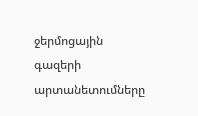ջերմոցային գազերի արտանետումները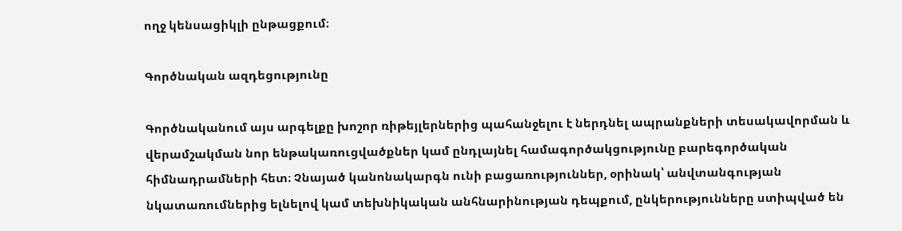ողջ կենսացիկլի ընթացքում։

Գործնական ազդեցությունը

Գործնականում այս արգելքը խոշոր ռիթեյլերներից պահանջելու է ներդնել ապրանքների տեսակավորման և վերամշակման նոր ենթակառուցվածքներ կամ ընդլայնել համագործակցությունը բարեգործական հիմնադրամների հետ։ Չնայած կանոնակարգն ունի բացառություններ, օրինակ՝ անվտանգության նկատառումներից ելնելով կամ տեխնիկական անհնարինության դեպքում, ընկերությունները ստիպված են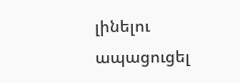լինելու ապացուցել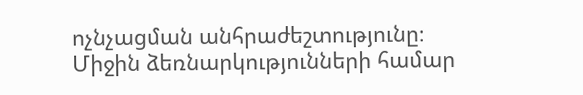ոչնչացման անհրաժեշտությունը։ Միջին ձեռնարկությունների համար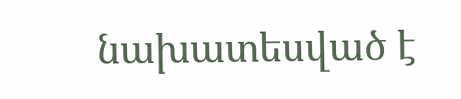նախատեսված է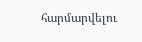հարմարվելու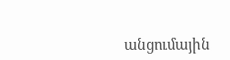անցումային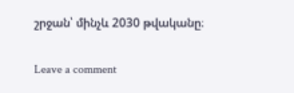շրջան՝ մինչև 2030 թվականը։

Leave a comment